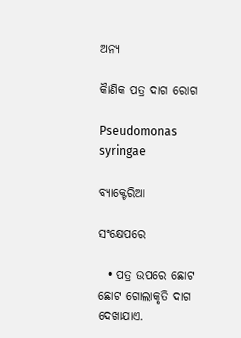ଅନ୍ୟ

କାୖଣିକ ପତ୍ର ଦାଗ ରୋଗ

Pseudomonas syringae

ବ୍ୟାକ୍ଟେରିଆ

ସଂକ୍ଷେପରେ

  • ପତ୍ର ଉପରେ ଛୋଟ ଛୋଟ ଗୋଲାକୃତି ଦାଗ ଦେଖାଯାଏ.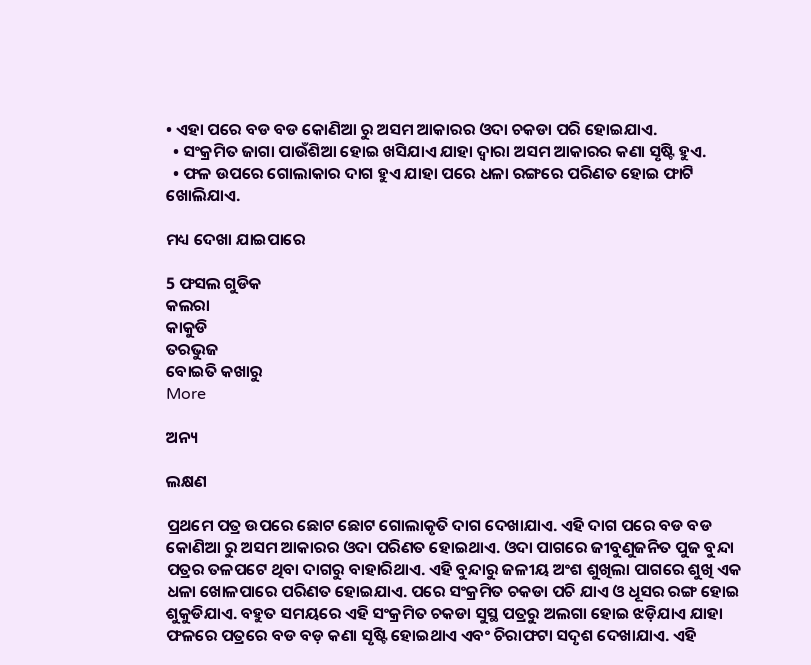• ଏହା ପରେ ବଡ ବଡ କୋଣିଆ ରୁ ଅସମ ଆକାରର ଓଦା ଚକଡା ପରି ହୋଇଯାଏ.
  • ସଂକ୍ରମିତ ଜାଗା ପାଉଁଶିଆ ହୋଇ ଖସିଯାଏ ଯାହା ଦ୍ୱାରା ଅସମ ଆକାରର କଣା ସୃଷ୍ଟି ହୁଏ.
  • ଫଳ ଉପରେ ଗୋଲାକାର ଦାଗ ହୁଏ ଯାହା ପରେ ଧଳା ରଙ୍ଗରେ ପରିଣତ ହୋଇ ଫାଟି ଖୋଲିଯାଏ.

ମଧ୍ୟ ଦେଖା ଯାଇପାରେ

5 ଫସଲ ଗୁଡିକ
କଲରା
କାକୁଡି
ତରଭୁଜ
ବୋଇତି କଖାରୁ
More

ଅନ୍ୟ

ଲକ୍ଷଣ

ପ୍ରଥମେ ପତ୍ର ଉପରେ ଛୋଟ ଛୋଟ ଗୋଲାକୃତି ଦାଗ ଦେଖାଯାଏ. ଏହି ଦାଗ ପରେ ବଡ ବଡ କୋଣିଆ ରୁ ଅସମ ଆକାରର ଓଦା ପରିଣତ ହୋଇଥାଏ. ଓଦା ପାଗରେ ଜୀବୁଣୁଜନିତ ପୁଜ ବୁନ୍ଦା ପତ୍ରର ତଳପଟେ ଥିବା ଦାଗରୁ ବାହାରିଥାଏ. ଏହି ବୁନ୍ଦାରୁ ଜଳୀୟ ଅଂଶ ଶୁଖିଲା ପାଗରେ ଶୁଖି ଏକ ଧଳା ଖୋଳପାରେ ପରିଣତ ହୋଇଯାଏ. ପରେ ସଂକ୍ରମିତ ଚକଡା ପଚି ଯାଏ ଓ ଧୂସର ରଙ୍ଗ ହୋଇ ଶୁକୁଡିଯାଏ. ବହୁତ ସମୟରେ ଏହି ସଂକ୍ରମିତ ଚକଡା ସୁସ୍ଥ ପତ୍ରରୁ ଅଲଗା ହୋଇ ଝଡ଼ିଯାଏ ଯାହା ଫଳରେ ପତ୍ରରେ ବଡ ବଡ଼ କଣା ସୃଷ୍ଟି ହୋଇଥାଏ ଏବଂ ଚିରାଫଟା ସଦୃଶ ଦେଖାଯାଏ. ଏହି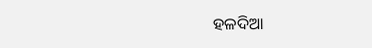ହଳଦିଆ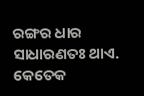ରଙ୍ଗର ଧାର ସାଧାରଣତଃ ଥାଏ. କେତେକ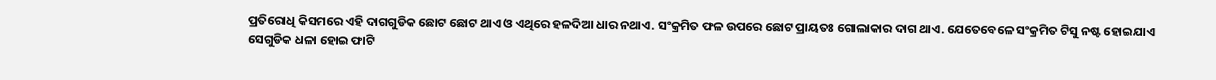ପ୍ରତିରୋଧି କିସମରେ ଏହି ଦାଗଗୁଡିକ ଛୋଟ ଛୋଟ ଥାଏ ଓ ଏଥିରେ ହଳଦିଆ ଧାର ନଥାଏ. ସଂକ୍ରମିତ ଫଳ ଉପରେ ଛୋଟ ପ୍ରାୟତଃ ଗୋଲାକାର ଦାଗ ଥାଏ. ଯେତେବେଳେ ସଂକ୍ରମିତ ଟିସୁ ନଷ୍ଟ ହୋଇଯାଏ ସେଗୁଡିକ ଧଳା ହୋଇ ଫାଟି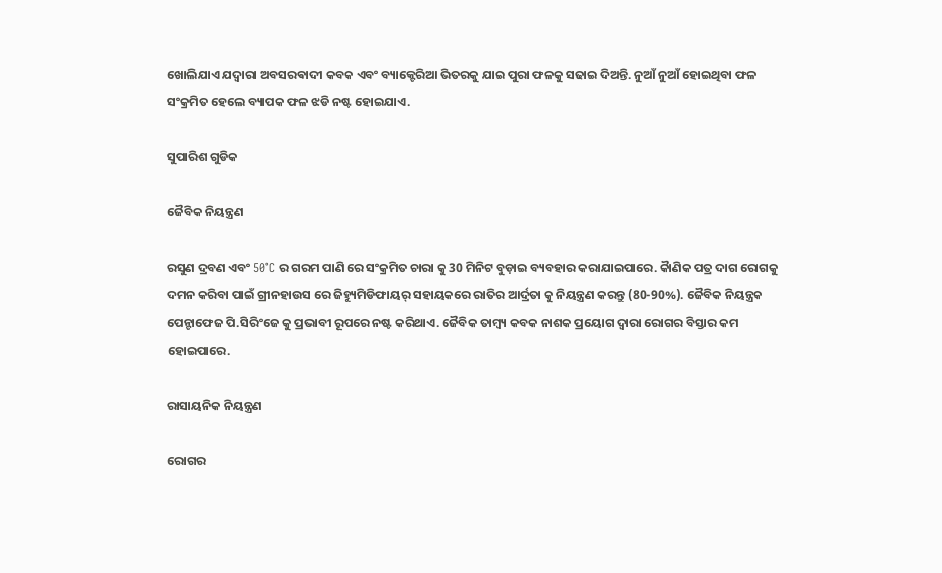ଖୋଲିଯାଏ ଯଦ୍ୱାରା ଅବସରଵାଦୀ କବକ ଏବଂ ବ୍ୟାକ୍ଟେରିଆ ଭିତରକୁ ଯାଇ ପୁରା ଫଳକୁ ସଢାଇ ଦିଅନ୍ତି. ନୁଆଁ ନୁଆଁ ହୋଇଥିବା ଫଳ ସଂକ୍ରମିତ ହେଲେ ବ୍ୟାପକ ଫଳ ଝଡି ନଷ୍ଟ ହୋଇଯାଏ.

ସୁପାରିଶ ଗୁଡିକ

ଜୈବିକ ନିୟନ୍ତ୍ରଣ

ରସୁଣ ଦ୍ରବଣ ଏବଂ 50°C ର ଗରମ ପାଣି ରେ ସଂକ୍ରମିତ ଚାରା କୁ 30 ମିନିଟ ବୁଡ଼ାଇ ବ୍ୟବହାର କରାଯାଇପାରେ. କାୖଣିକ ପତ୍ର ଦାଗ ରୋଗକୁ ଦମନ କରିବା ପାଇଁ ଗ୍ରୀନହାଉସ ରେ ଜିହ୍ୟୁମିଡିଫାୟର୍ ସହାୟକରେ ରାତିର ଆର୍ଦ୍ରତା କୁ ନିୟନ୍ତ୍ରଣ କରନ୍ତୁ (80-90%). ଜୈବିକ ନିୟନ୍ତ୍ରକ ପେନ୍ଟାଫେଜ ପି.ସିରିଂଜେ କୁ ପ୍ରଭାବୀ ରୂପରେ ନଷ୍ଟ କରିଥାଏ. ଜୈବିକ ତାମ୍ବ୍ୟ କବକ ନାଶକ ପ୍ରୟୋଗ ଦ୍ୱାରା ରୋଗର ବିସ୍ତାର କମ ହୋଇପାରେ.

ରାସାୟନିକ ନିୟନ୍ତ୍ରଣ

ରୋଗର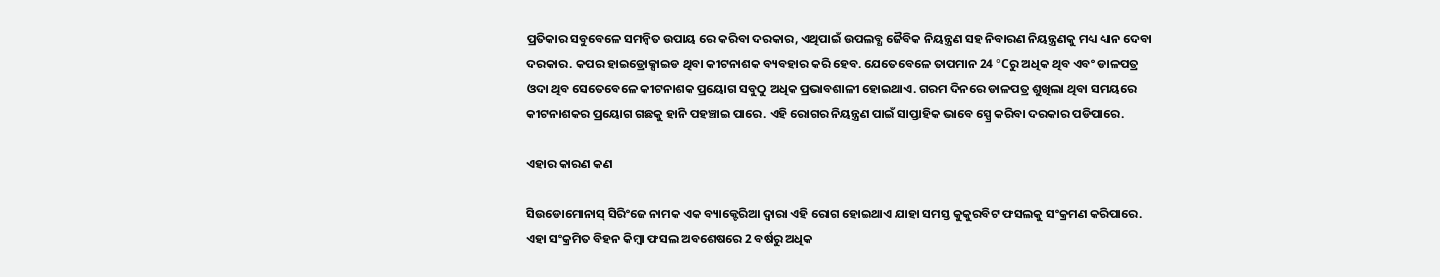ପ୍ରତିକାର ସବୁବେଳେ ସମନ୍ବିତ ଉପାୟ ରେ କରିବା ଦରକାର, ଏଥିପାଇଁ ଉପଲବ୍ଧ ଜୈବିକ ନିୟନ୍ତ୍ରଣ ସହ ନିବାରଣ ନିୟନ୍ତ୍ରଣକୁ ମଧ୍ୟ ଧ୍ୟାନ ଦେବା ଦରକାର. କପର ହାଇଡ୍ରୋକ୍ସାଇଡ ଥିବା କୀଟନାଶକ ବ୍ୟବହାର କରି ହେବ. ଯେତେବେଳେ ତାପମାନ 24 °Cରୁ ଅଧିକ ଥିବ ଏବଂ ଡାଳପତ୍ର ଓଦା ଥିବ ସେତେବେଳେ କୀଟନାଶକ ପ୍ରୟୋଗ ସବୁଠୁ ଅଧିକ ପ୍ରଭାବଶାଳୀ ହୋଇଥାଏ. ଗରମ ଦିନରେ ଡାଳପତ୍ର ଶୁଖିଲା ଥିବା ସମୟରେ କୀଟନାଶକର ପ୍ରୟୋଗ ଗଛକୁ ହାନି ପହଞ୍ଚାଇ ପାରେ. ଏହି ରୋଗର ନିୟନ୍ତ୍ରଣ ପାଇଁ ସାପ୍ତାହିକ ଭାବେ ସ୍ପ୍ରେ କରିବା ଦରକାର ପଡିପାରେ.

ଏହାର କାରଣ କଣ

ସିଉଡୋମୋନାସ୍ ସିରିଂଜେ ନାମକ ଏକ ବ୍ୟାକ୍ଟେରିଆ ଦ୍ୱାରା ଏହି ରୋଗ ହୋଇଥାଏ ଯାହା ସମସ୍ତ କୁକୁରବିଟ ଫସଲକୁ ସଂକ୍ରମଣ କରିପାରେ. ଏହା ସଂକ୍ରମିତ ବିହନ କିମ୍ବା ଫସଲ ଅବଶେଷରେ 2 ବର୍ଷରୁ ଅଧିକ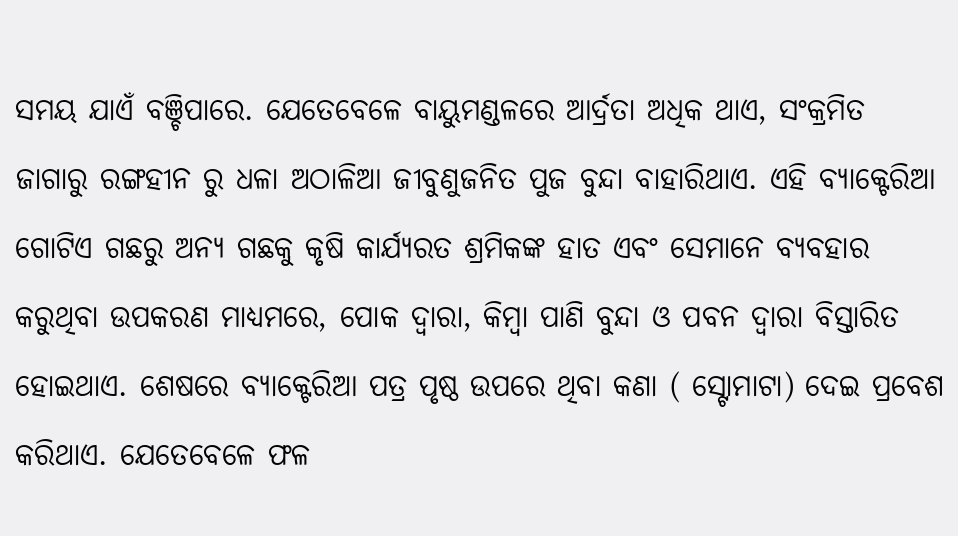ସମୟ ଯାଏଁ ବଞ୍ଚିପାରେ. ଯେତେବେଳେ ବାୟୁମଣ୍ଡଳରେ ଆର୍ଦ୍ରତା ଅଧିକ ଥାଏ, ସଂକ୍ରମିତ ଜାଗାରୁ ରଙ୍ଗହୀନ ରୁ ଧଳା ଅଠାଳିଆ ଜୀବୁଣୁଜନିତ ପୁଜ ବୁନ୍ଦା ବାହାରିଥାଏ. ଏହି ବ୍ୟାକ୍ଟେରିଆ ଗୋଟିଏ ଗଛରୁ ଅନ୍ୟ ଗଛକୁ କୃଷି କାର୍ଯ୍ୟରତ ଶ୍ରମିକଙ୍କ ହାତ ଏବଂ ସେମାନେ ବ୍ୟବହାର କରୁଥିବା ଉପକରଣ ମାଧ୍ୟମରେ, ପୋକ ଦ୍ୱାରା, କିମ୍ବା ପାଣି ବୁନ୍ଦା ଓ ପବନ ଦ୍ୱାରା ବିସ୍ତାରିତ ହୋଇଥାଏ. ଶେଷରେ ବ୍ୟାକ୍ଟେରିଆ ପତ୍ର ପୃଷ୍ଠ ଉପରେ ଥିବା କଣା ( ସ୍ଟୋମାଟା) ଦେଇ ପ୍ରବେଶ କରିଥାଏ. ଯେତେବେଳେ ଫଳ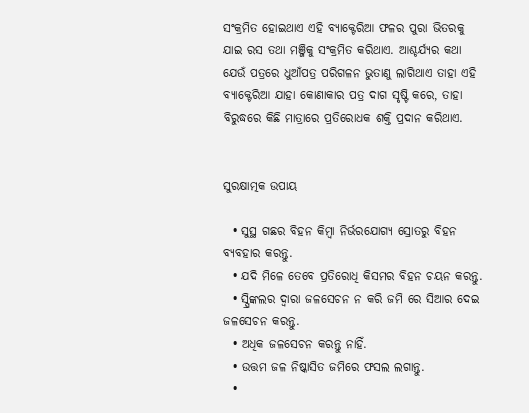ସଂକ୍ରମିତ ହୋଇଥାଏ ଏହି ବ୍ୟାକ୍ଟେରିଆ ଫଳର ପୁରା ଭିତରକୁ ଯାଇ ରସ ତଥା ମଞ୍ଜିକୁ ସଂକ୍ରମିତ କରିଥାଏ. ଆଶ୍ଚର୍ଯ୍ୟର କଥା ଯେଉଁ ପତ୍ରରେ ଧୁଆଁପତ୍ର ପରିଗଳନ ଭୁତାଣୁ ଲାଗିଥାଏ ତାହା ଏହି ବ୍ୟାକ୍ଟେରିଆ ଯାହା କୋଣାକାର ପତ୍ର ଦାଗ ସୃଷ୍ଟି କରେ, ତାହା ବିରୁଦ୍ଧରେ କିଛି ମାତ୍ରାରେ ପ୍ରତିରୋଧକ ଶକ୍ତି ପ୍ରଦାନ କରିଥାଏ.


ସୁରକ୍ଷାତ୍ମକ ଉପାୟ

  • ସୁସ୍ଥ ଗଛର ବିହନ କିମ୍ବା ନିର୍ଭରଯୋଗ୍ୟ ସ୍ରୋତରୁ ବିହନ ବ୍ୟବହାର କରନ୍ତୁ.
  • ଯଦି ମିଳେ ତେବେ ପ୍ରତିରୋଧି କିସମର ବିହନ ଚୟନ କରନ୍ତୁ.
  • ସ୍ପ୍ରିଙ୍କଲର ଦ୍ୱାରା ଜଳସେଚନ ନ କରି ଜମି ରେ ସିଆର ଦେଇ ଜଳସେଚନ କରନ୍ତୁ.
  • ଅଧିକ ଜଳସେଚନ କରନ୍ତୁ ନାହିଁ.
  • ଉତ୍ତମ ଜଳ ନିଷ୍କାସିତ ଜମିରେ ଫସଲ ଲଗାନ୍ତୁ.
  •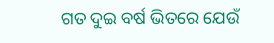ଗତ ଦୁଇ ବର୍ଷ ଭିତରେ ଯେଉଁ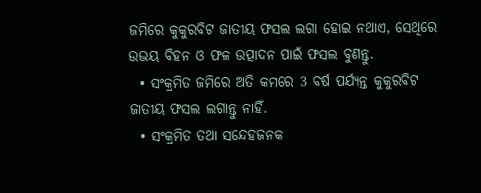ଜମିରେ କୁକୁରବିଟ ଜାତୀୟ ଫସଲ ଲଗା ହୋଇ ନଥାଏ, ସେଥିରେ ଉଭୟ ବିହନ ଓ ଫଳ ଉତ୍ପାଦନ ପାଇଁ ଫସଲ ବୁଣନ୍ତୁ.
  • ସଂକ୍ରମିତ ଜମିରେ ଅତି କମରେ 3 ବର୍ଷ ପର୍ଯ୍ୟନ୍ତ କୁକୁରବିଟ ଜାତୀୟ ଫସଲ ଲଗାନ୍ତୁ ନାହିଁ.
  • ସଂକ୍ରମିତ ତଥା ସନ୍ଦେହଜନକ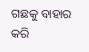ଗଛକୁ ବାହାର କରି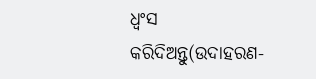ଧ୍ୱଂସ କରିଦିଅନ୍ତୁ(ଉଦାହରଣ-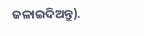ଜଳାଇଦିଅନ୍ତୁ).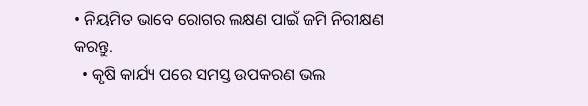• ନିୟମିତ ଭାବେ ରୋଗର ଲକ୍ଷଣ ପାଇଁ ଜମି ନିରୀକ୍ଷଣ କରନ୍ତୁ.
  • କୃଷି କାର୍ଯ୍ୟ ପରେ ସମସ୍ତ ଉପକରଣ ଭଲ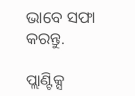ଭାବେ ସଫା କରନ୍ତୁ.

ପ୍ଲାଣ୍ଟିକ୍ସ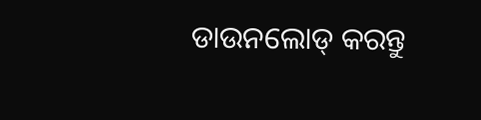ଡାଉନଲୋଡ୍ କରନ୍ତୁ